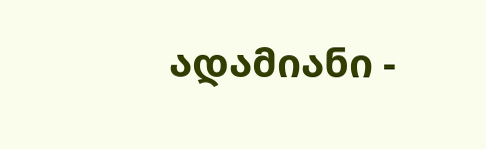ადამიანი -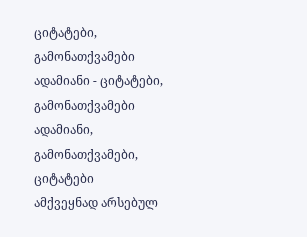ციტატები, გამონათქვამები
ადამიანი - ციტატები, გამონათქვამები ადამიანი, გამონათქვამები, ციტატები
ამქვეყნად არსებულ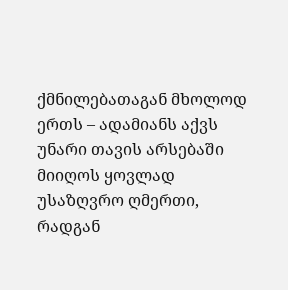ქმნილებათაგან მხოლოდ ერთს – ადამიანს აქვს უნარი თავის არსებაში მიიღოს ყოვლად უსაზღვრო ღმერთი, რადგან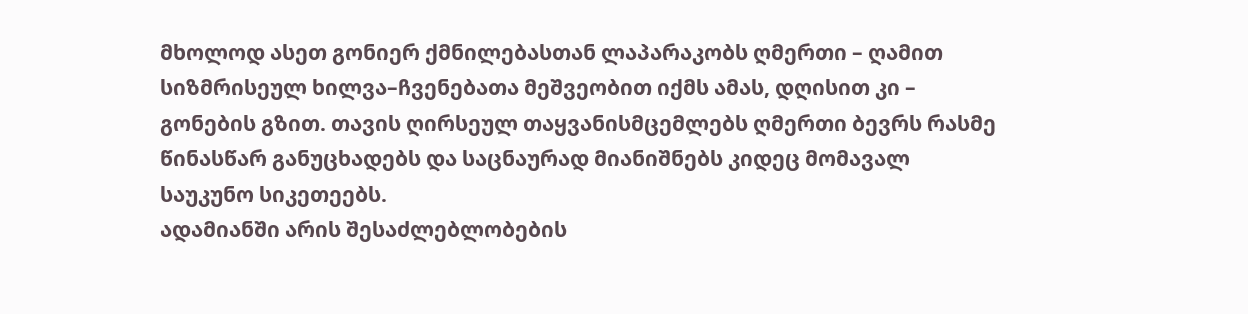მხოლოდ ასეთ გონიერ ქმნილებასთან ლაპარაკობს ღმერთი – ღამით სიზმრისეულ ხილვა–ჩვენებათა მეშვეობით იქმს ამას, დღისით კი – გონების გზით. თავის ღირსეულ თაყვანისმცემლებს ღმერთი ბევრს რასმე წინასწარ განუცხადებს და საცნაურად მიანიშნებს კიდეც მომავალ საუკუნო სიკეთეებს.
ადამიანში არის შესაძლებლობების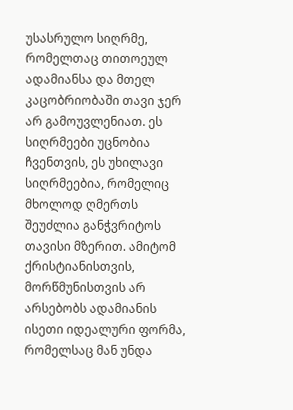უსასრულო სიღრმე, რომელთაც თითოეულ ადამიანსა და მთელ კაცობრიობაში თავი ჯერ არ გამოუვლენიათ. ეს სიღრმეები უცნობია ჩვენთვის, ეს უხილავი სიღრმეებია, რომელიც მხოლოდ ღმერთს შეუძლია განჭვრიტოს თავისი მზერით. ამიტომ ქრისტიანისთვის, მორწმუნისთვის არ არსებობს ადამიანის ისეთი იდეალური ფორმა, რომელსაც მან უნდა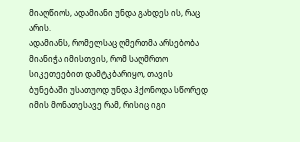მიაღწიოს, ადამიანი უნდა გახდეს ის, რაც არის.
ადამიანს, რომელსაც ღმერთმა არსებობა მიანიჭა იმისთვის, რომ საღმრთო სიკეთეებით დამტკბარიყო, თავის ბუნებაში უსათუოდ უნდა ჰქონოდა სწორედ იმის მონათესავე რამ, რისიც იგი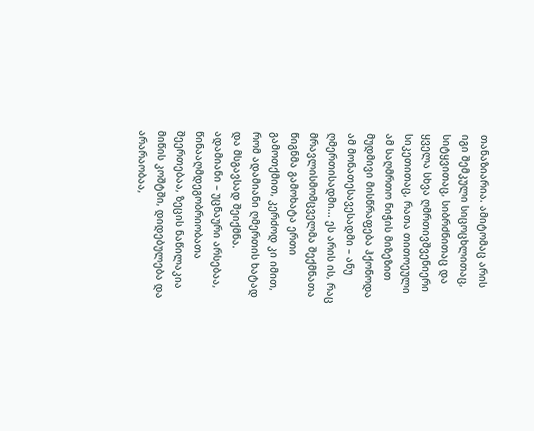თანაზიარია. ამიტომაც არის იგი შემკული სიცოცხლითაც, სიტყვითაც, სიბრძნითაც და ყველა სხვა ღმრთივშვენიერი სიკეთითაც, რათა თითოეული ამ საღმრთო ნიჭის მიზეზით მუდმივი მისწრაფება ჰქონოდა ამ მონათესავესადმი – ანუ ღმერთისადმი... ეს არის ის, რაც მრავლისმომცველმა შექმნათა წიგნმა გამოხატა ერთი გამოთქმით, კერძოდ კი იმით, რომ ადამიანი ღმერთის ხატად და მსგავსად შეიქმნა.
ადამიანი – უცნაური არსებაა, წინააღმდეგობრიობათა შეერთებაა, ზეცის ნაწილაკია მიწის კოშტში, დიდებულება და არარაობაა,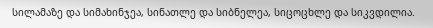სილამაზე და სიმახინჯეა, სინათლე და სიბნელეა, სიცოცხლე და სიკვდილია.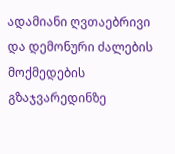ადამიანი ღვთაებრივი და დემონური ძალების მოქმედების გზაჯვარედინზე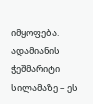იმყოფება. ადამიანის ჭეშმარიტი სილამაზე – ეს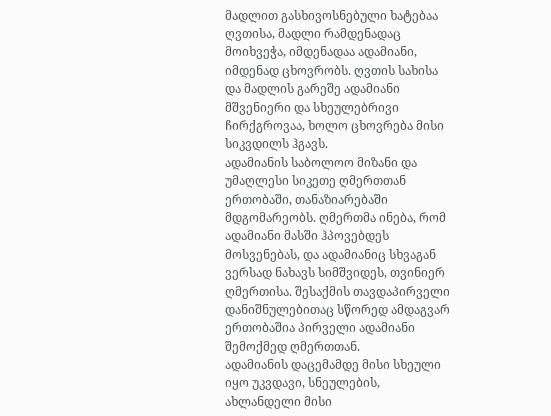მადლით გასხივოსნებული ხატებაა ღვთისა, მადლი რამდენადაც მოიხვეჭა, იმდენადაა ადამიანი, იმდენად ცხოვრობს. ღვთის სახისა და მადლის გარეშე ადამიანი მშვენიერი და სხეულებრივი ჩირქგროვაა, ხოლო ცხოვრება მისი სიკვდილს ჰგავს.
ადამიანის საბოლოო მიზანი და უმაღლესი სიკეთე ღმერთთან ერთობაში, თანაზიარებაში მდგომარეობს. ღმერთმა ინება, რომ ადამიანი მასში ჰპოვებდეს მოსვენებას, და ადამიანიც სხვაგან ვერსად ნახავს სიმშვიდეს, თვინიერ ღმერთისა. შესაქმის თავდაპირველი დანიშნულებითაც სწორედ ამდაგვარ ერთობაშია პირველი ადამიანი შემოქმედ ღმერთთან.
ადამიანის დაცემამდე მისი სხეული იყო უკვდავი, სნეულების, ახლანდელი მისი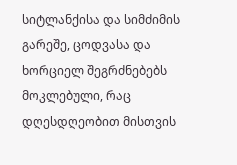სიტლანქისა და სიმძიმის გარეშე, ცოდვასა და ხორციელ შეგრძნებებს მოკლებული, რაც დღესდღეობით მისთვის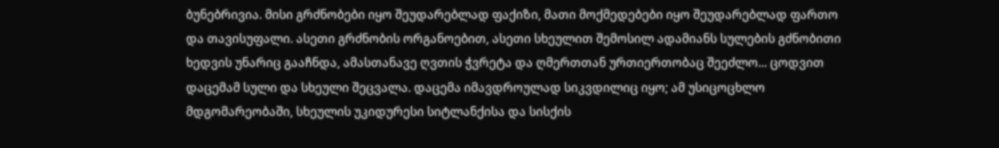ბუნებრივია. მისი გრძნობები იყო შეუდარებლად ფაქიზი, მათი მოქმედებები იყო შეუდარებლად ფართო და თავისუფალი. ასეთი გრძნობის ორგანოებით, ასეთი სხეულით შემოსილ ადამიანს სულების გძნობითი ხედვის უნარიც გააჩნდა, ამასთანავე ღვთის ჭვრეტა და ღმერთთან ურთიერთობაც შეეძლო... ცოდვით დაცემამ სული და სხეული შეცვალა. დაცემა იმავდროულად სიკვდილიც იყო; ამ უსიცოცხლო მდგომარეობაში, სხეულის უკიდურესი სიტლანქისა და სისქის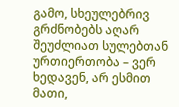გამო, სხეულებრივ გრძნობებს აღარ შეუძლიათ სულებთან ურთიერთობა – ვერ ხედავენ, არ ესმით მათი,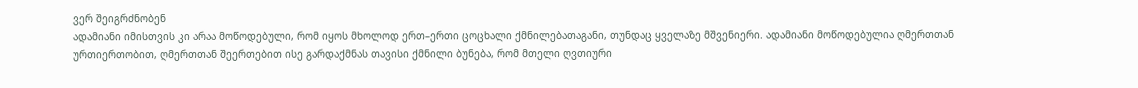ვერ შეიგრძნობენ
ადამიანი იმისთვის კი არაა მოწოდებული, რომ იყოს მხოლოდ ერთ–ერთი ცოცხალი ქმნილებათაგანი, თუნდაც ყველაზე მშვენიერი. ადამიანი მოწოდებულია ღმერთთან ურთიერთობით, ღმერთთან შეერთებით ისე გარდაქმნას თავისი ქმნილი ბუნება, რომ მთელი ღვთიური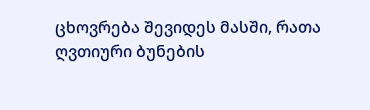ცხოვრება შევიდეს მასში, რათა ღვთიური ბუნების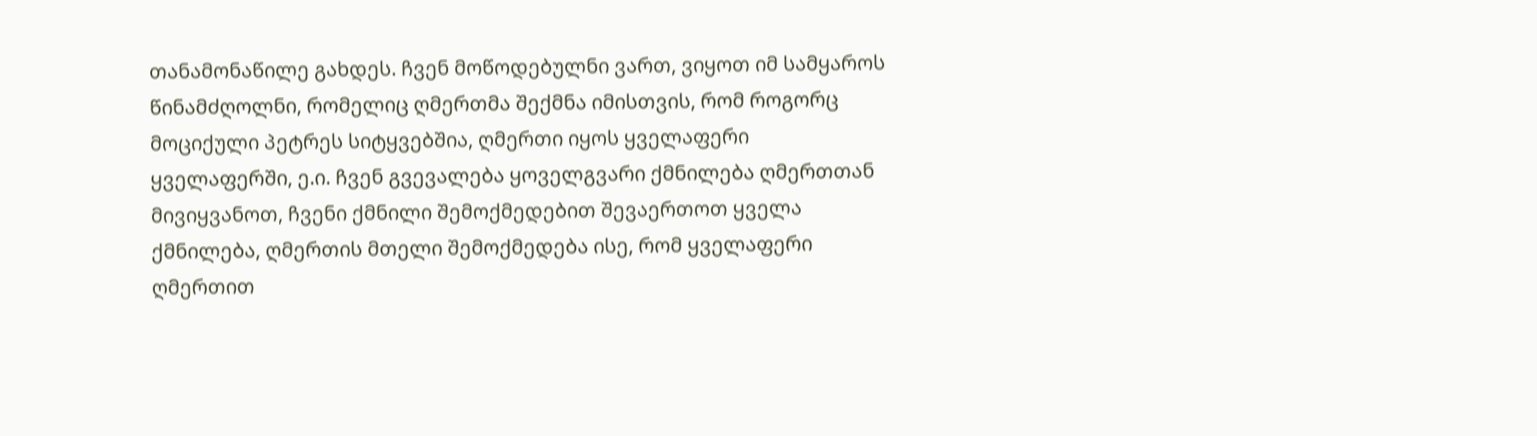თანამონაწილე გახდეს. ჩვენ მოწოდებულნი ვართ, ვიყოთ იმ სამყაროს წინამძღოლნი, რომელიც ღმერთმა შექმნა იმისთვის, რომ როგორც მოციქული პეტრეს სიტყვებშია, ღმერთი იყოს ყველაფერი ყველაფერში, ე.ი. ჩვენ გვევალება ყოველგვარი ქმნილება ღმერთთან მივიყვანოთ, ჩვენი ქმნილი შემოქმედებით შევაერთოთ ყველა ქმნილება, ღმერთის მთელი შემოქმედება ისე, რომ ყველაფერი ღმერთით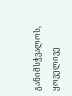განიმსჭვალოს, ყოველივე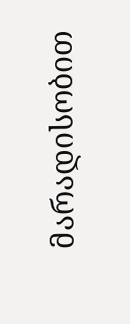მარადისობით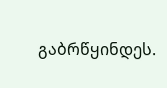გაბრწყინდეს.